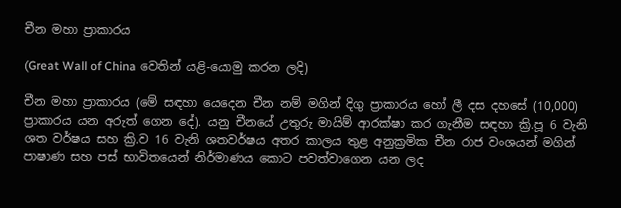චීන මහා ප්‍රාකාරය

(Great Wall of China වෙතින් යළි-යොමු කරන ලදි)

චීන මහා ප්‍රාකාරය (මේ සඳහා යෙදෙන චීන නම් මගින් දිගු ප්‍රාකාරය හෝ ලී දස දහසේ (10,000) ප්‍රාකාරය යන අරුත් ගෙන දේ). යනු චීනයේ උතුරු මායිම් ආරක්ෂා කර ගැනීම සඳහා ක්‍රි.පූ 6 වැනි ශත වර්ෂය සහ ක්‍රි.ව 16 වැනි ශතවර්ෂය අතර කාලය තුළ අනුක්‍රමික චීන රාජ වංශයන් මගින් පාෂාණ සහ පස් භාවිතයෙන් නිර්මාණය කොට පවත්වාගෙන යන ලද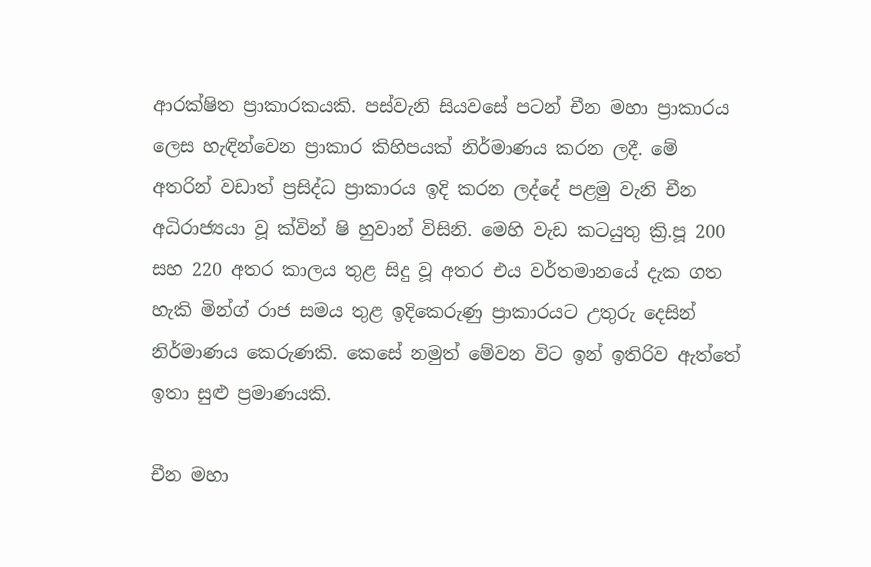ආරක්ෂිත ප්‍රාකාරකයකි. පස්වැනි සියවසේ පටන් චීන මහා ප්‍රාකාරය ලෙස හැඳින්වෙන ප්‍රාකාර කිහිපයක් නිර්මාණය කරන ලදී. මේ අතරින් වඩාත් ප්‍රසිද්ධ ප්‍රාකාරය ඉදි කරන ලද්දේ පළමු වැනි චීන අධිරාජ්‍යයා වූ ක්වින් ෂි හුවාන් විසිනි. මෙහි වැඩ කටයුතු ක්‍රි.පූ 200 සහ 220 අතර කාලය තුළ සිදු වූ අතර එය වර්තමානයේ දැක ගත හැකි මින්ග් රාජ සමය තුළ ඉදිකෙරුණු ප්‍රාකාරයට උතුරු දෙසින් නිර්මාණය කෙරුණකි. කෙසේ නමුත් මේවන විට ඉන් ඉතිරිව ඇත්තේ ඉතා සුළු ප්‍රමාණයකි.

චීන මහා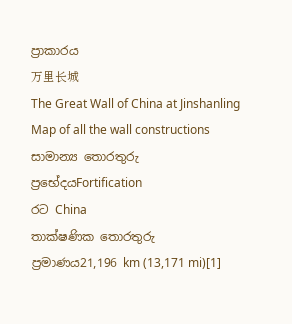ප්‍රාකාරය
万里长城
The Great Wall of China at Jinshanling
Map of all the wall constructions
සාමාන්‍ය තොරතුරු
ප්‍රභේදයFortification
රට China
තාක්ෂණික තොරතුරු
ප්‍රමාණය21,196 km (13,171 mi)[1]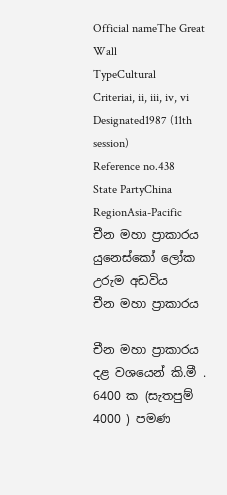Official nameThe Great Wall
TypeCultural
Criteriai, ii, iii, iv, vi
Designated1987 (11th session)
Reference no.438
State PartyChina
RegionAsia-Pacific
චීන මහා ප්‍රාකාරය
යුනෙස්කෝ ලෝක උරුම අඩවිය
චීන මහා ප්‍රාකාරය

චීන මහා ප්‍රාකාරය දළ වශයෙන් කි.මී . 6400 ක (සැතපුම් 4000 ) පමණ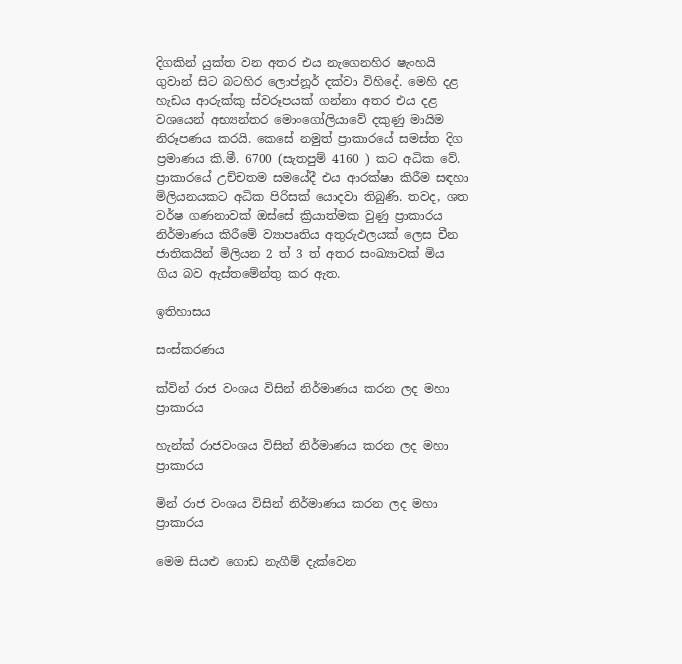දිගකින් යුක්ත වන අතර එය නැගෙනහිර ෂැංහයි ගුවාන් සිට බටහිර ලොප්නූර් දක්වා විහිදේ. මෙහි දළ හැඩය ආරුක්කු ස්වරූපයක් ගන්නා අතර එය දළ වශයෙන් අභ්‍යන්තර මොංගෝලියාවේ දකුණු මායිම නිරූපණය කරයි. කෙසේ නමුත් ප්‍රාකාරයේ සමස්ත දිග ප්‍රමාණය කි.මී. 6700 (සැතපුම් 4160 ) කට අධික වේ. ප්‍රාකාරයේ උච්චතම සමයේදී එය ආරක්ෂා කිරීම සඳහා මිලියනයකට අධික පිරිසක් යොදවා තිබුණි. තවද, ශත වර්ෂ ගණනාවක් ඔස්සේ ක්‍රියාත්මක වුණු ප්‍රාකාරය නිර්මාණය කිරීමේ ව්‍යාපෘතිය අතුරුඵලයක් ලෙස චීන ජාතිකයින් මිලියන 2 ත් 3 ත් අතර සංඛ්‍යාවක් මිය ගිය බව ඇස්තමේන්තු කර ඇත.

ඉතිහාසය

සංස්කරණය

ක්වින් රාජ වංශය විසින් නිර්මාණය කරන ලද මහා ප්‍රාකාරය

හැන්ක් රාජවංශය විසින් නිර්මාණය කරන ලද මහා ප්‍රාකාරය

මින් රාජ වංශය විසින් නිර්මාණය කරන ලද මහා ප්‍රාකාරය

මෙම සියළු ගොඩ නැගීම් දැක්වෙන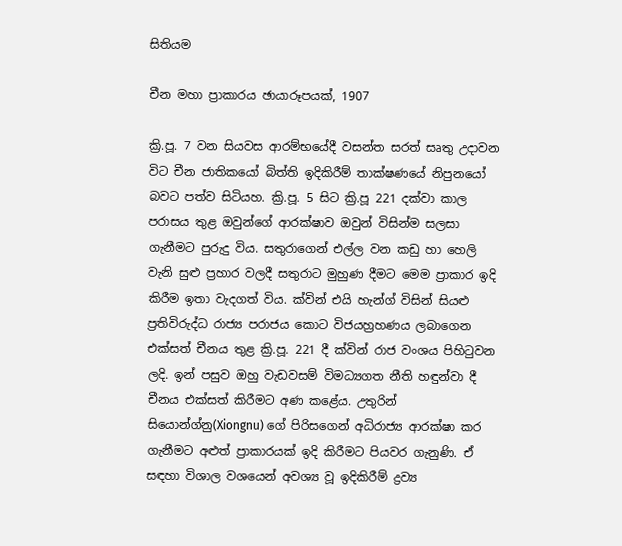සිතියම

චීන මහා ප්‍රාකාරය ඡායාරූපයක්, 1907

ක්‍රි.පූ. 7 වන සියවස ආරම්භයේදී වසන්ත සරත් සෘතු උදාවන විට චීන ජාතිකයෝ බිත්ති ඉදිකිරීම් තාක්ෂණයේ නිපුනයෝ බවට පත්ව සිටියහ. ක්‍රි.පූ. 5 සිට ක්‍රි.පූ 221 දක්වා කාල පරාසය තුළ ඔවුන්ගේ ආරක්ෂාව ඔවුන් විසින්ම සලසා ගැනීමට පුරුදු විය. සතුරාගෙන් එල්ල වන කඩු හා හෙලි වැනි සුළු ප්‍රහාර වලදී සතුරාට මුහුණ දීමට මෙම ප්‍රාකාර ඉදි කිරීම ඉතා වැදගත් ‍විය. ක්වින් එයි හැන්ග් විසින් සියළු ප්‍රතිවිරුද්ධ රාජ්‍ය පරාජය කොට විජයහ්‍රහණය ලබාගෙන එක්සත් චීනය තුළ ක්‍රි.පූ. 221 දී ක්වින් රාජ වංශය පිහිටුවන ලදි. ඉන් පසුව ඔහු වැඩවසම් විමධ්‍යගත නීති හඳුන්වා දී චීනය එක්සත් කිරීමට අණ කළේය. උතුරින් සියොන්ග්නු(Xiongnu) ගේ පිරිසගෙන් අධිරාජ්‍ය ආරක්ෂා කර ගැනීමට අළුත් ප්‍රාකාරයක් ඉදි කිරීමට පියවර ගැනුණි. ඒ සඳහා විශාල වශයෙන් අවශ්‍ය වූ ඉදිකිරීම් ද්‍රව්‍ය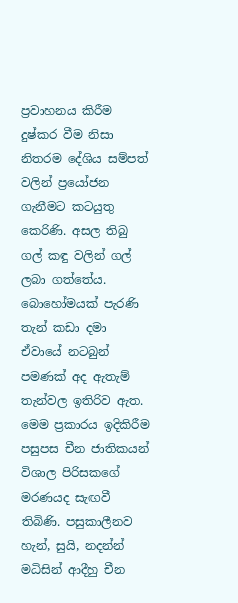ප්‍රවාහනය කිරීම දුෂ්කර වීම නිසා නිතරම දේශිය සම්පත් වලින් ප්‍රයෝජන ගැනීමට කටයුතු කෙරිණි. අසල තිබු ගල් කඳු වලින් ගල් ලබා ගත්තේය. බොහෝමයක් පැරණි තැන් කඩා දමා ඒවායේ නටබුන් පමණක් අද ඇතැම් තැන්වල ඉතිරිව ඇත. මෙම ප්‍රකාරය ඉදිකිරීම පසුපස චීන ජාතිකයන් විශාල පිරිසකගේ මරණයද සැඟවී තිබිණි. පසුකාලීනව හැන්, සුයි, නදන්න් මධිසින් ආදීහු චීන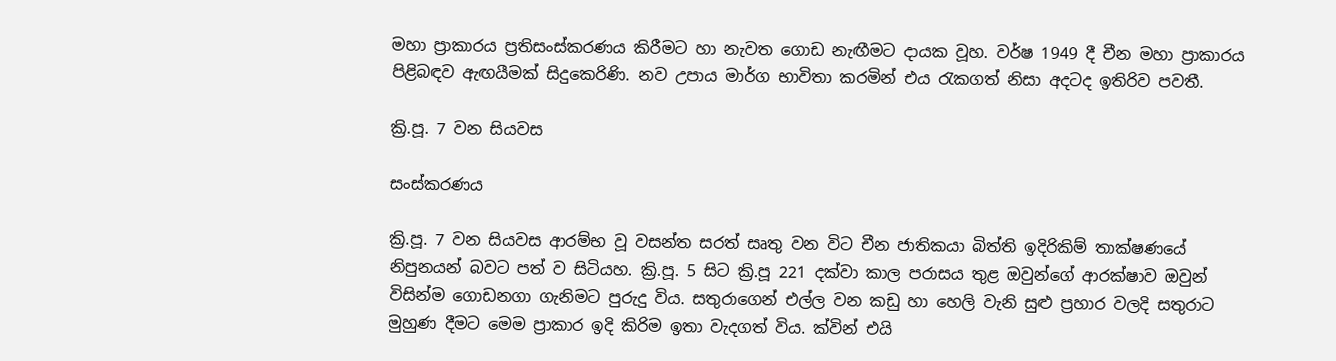මහා ප්‍රාකාරය ප්‍රතිසංස්කරණය කිරීමට හා නැවත ගොඩ නැඟීමට දායක වූහ. වර්ෂ 1949 දී චීන මහා ප්‍රාකාරය පිළිබඳව ඇඟයීමක් සිදුකෙරිණි. නව උපාය මාර්ග භාවිතා කරමින් එය රැකගත් නිසා අදටද ඉතිරිව පවතී.

ක්‍රි.පූ. 7 වන සියවස

සංස්කරණය

ක්‍රි.පූ. 7 වන සියවස ආරම්භ වූ වසන්ත සරත් සෘතු වන විට චීන ජාතිකයා බිත්ති ඉදිරිකිම් තාක්ෂණයේ නිපුනයන් බවට පත් ව සිටියහ. ක්‍රි.පූ. 5 සිට ක්‍රි.පූ 221 දක්වා කාල පරාසය තුළ ඔවුන්‍ගේ ආරක්ෂාව ඔවුන් විසින්ම ගොඩනගා ගැනිමට පුරුදු විය. සතුරාගෙන් එල්ල වන කඩු හා හෙලි වැනි සුළු ප්‍රහාර වලදි සතුරාට මුහුණ දීමට මෙම ප්‍රාකාර ඉදි කිරිම ඉතා වැදගත් ‍විය. ක්වින් එයි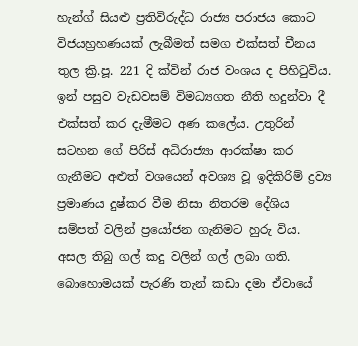හැන්ග් සියළු ප්‍රතිවිරුද්ධ රාජ්‍ය පරාජය කොට විජයහ්‍රහණයක් ලැබීමත් සමග එක්සත් චීනය තුල ක්‍රි.පූ. 221 දි ක්වින් රාජ වංශය ද පිහිටුවිය. ඉන් පසුව වැඩවසම් විමධ්‍යගත නීති හදුන්වා දී එක්සත් කර දැමීමට අණ කලේය. උතුරින් සටහන ගේ පිරිස් අධිරාජ්‍යා ආරක්ෂා කර ගැනීමට අළුත් වශයෙන් අවශ්‍ය වූ ඉදිකිරිම් ද්‍රව්‍ය ප්‍රමාණය දුෂ්කර වීම නිසා නිතරම දේශිය සම්පත් වලින් ප්‍රයෝජන ගැනිමට හුරු විය. අසල තිබු ගල් කදු වලින් ගල් ලබා ගති. බොහොමයක් පැරණි තැන් කඩා දමා ඒවායේ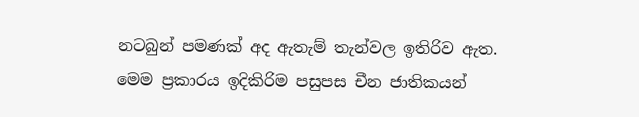නටබුන් පමණක් අද ඇතැම් තැන්වල ඉතිරිව ඇත. මෙම ප්‍රකාරය ඉදිකිරිම පසුපස චීන ජාතිකයන්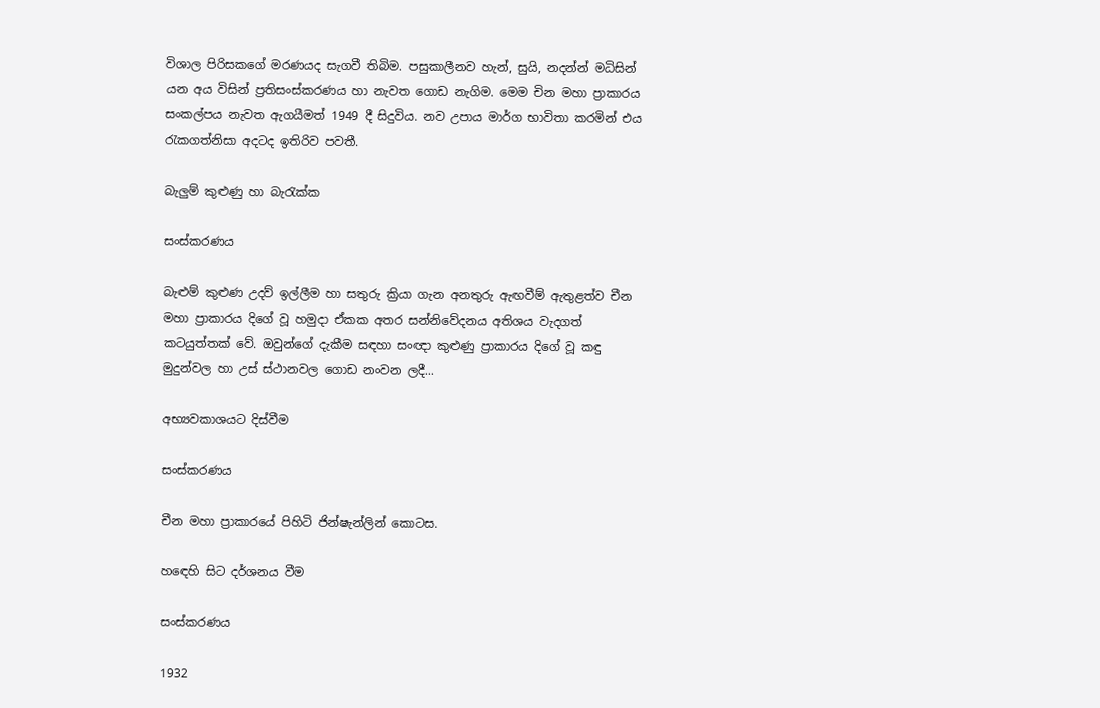විශාල පිරිසකගේ මරණයද සැගවී තිබිම. පසුකාලීනව හැන්, සුයි, නදන්න් මධිසින් යන අය විසින් ප්‍රතිසංස්කරණය හා නැවත ගොඩ නැගිම. මෙම චින මහා ප්‍රාකාරය සංකල්පය නැවත ඇගයීමත් 1949 දී සිදුවිය. නව උපාය මාර්ග භාවිතා කරමින් එය රැකගත්නිසා අදටද ඉතිරිව පවතී.

බැලුම් කුළුණු හා බැරැක්ක

සංස්කරණය

බැළුම් කුළුණ උදව් ඉල්ලීම හා සතුරු ක්‍රියා ගැන අනතුරු ඇඟවීම් ඇතුළත්ව චීන මහා ප්‍රාකාරය දිගේ වූ හමුදා ඒකක අතර සන්නිවේදනය අතිශය වැදගත් කටයුත්තක් වේ. ඔවුන්ගේ දැකීම සඳහා සංඥා කුළුණු ප්‍රාකාරය දිගේ වූ කඳු මුදුන්වල හා උස් ස්ථානවල ගොඩ නංවන ලදී...

අභ්‍යවකාශයට දිස්වීම

සංස්කරණය

චීන මහා ප්‍රාකාරයේ පිහිටි ජින්ෂැන්ලින් කොටස.

හඳෙහි සිට දර්ශනය වීම

සංස්කරණය

1932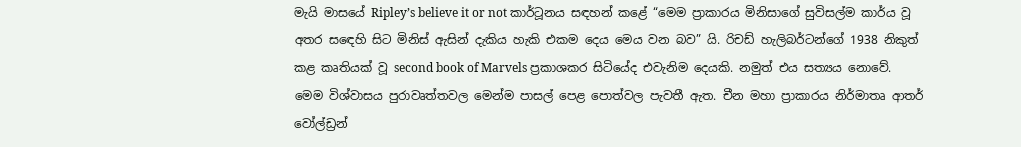මැයි මාසයේ Ripley’s believe it or not කාර්ටූනය සඳහන් කළේ “මෙම ප්‍රාකාරය මිනිසාගේ සුවිසල්ම කාර්ය වූ අතර සඳෙහි සිට මිනිස් ඇසින් දැකිය හැකි එකම දෙය මෙය වන බව” යි. රිචඩ් හැලිබර්ටන්ගේ 1938 නිකුත් කළ කෘතියක් වූ second book of Marvels ප්‍රකාශකර සිටියේද එවැනිම දෙයකි. නමුත් එය සත්‍යය නොවේ. මෙම විශ්වාසය පුරාවෘත්තවල මෙන්ම පාසල් පෙළ පොත්වල පැවතී ඇත. චීන මහා ප්‍රාකාරය නිර්මාතෘ ආතර් වෝල්ඩ්‍රන්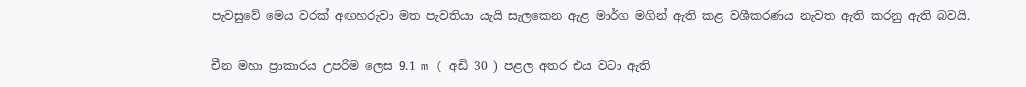පැවසුවේ මෙය වරක් අඟහරුවා මත පැවතියා යැයි සැලකෙන ඇළ මාර්ග මගින් ඇති කළ වශීකරණය නැවත ඇති කරනු ඇති බවයි.

චීන මහා ප්‍රාකාරය උපරිම ලෙස 9.1 m ( අඩි 30 ) පළල අතර එය වටා ඇති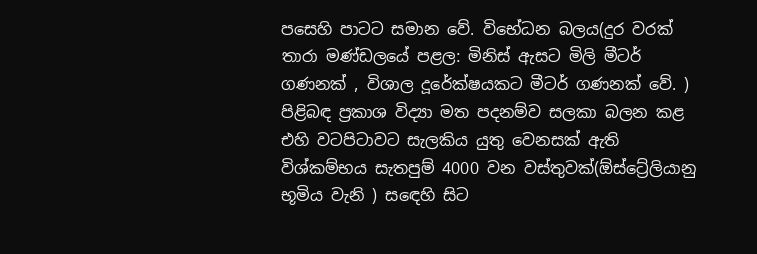පසෙහි පාටට සමාන වේ. විභේධන බලය(දුර වරක් තාරා මණ්ඩලයේ පළල: මිනිස් ඇසට මිලි මීටර් ගණනක් , විශාල දූරේක්ෂයකට මීටර් ගණනක් වේ. ) පිළිබඳ ප්‍රකාශ විද්‍යා මත පදනම්ව සලකා බලන කළ එහි වටපිටාවට සැලකිය යුතු වෙනසක් ඇති විශ්කම්භය සැතපුම් 4000 වන වස්තුවක්(ඕස්ට්‍රේලියානු භූමිය වැනි ) සඳෙහි සිට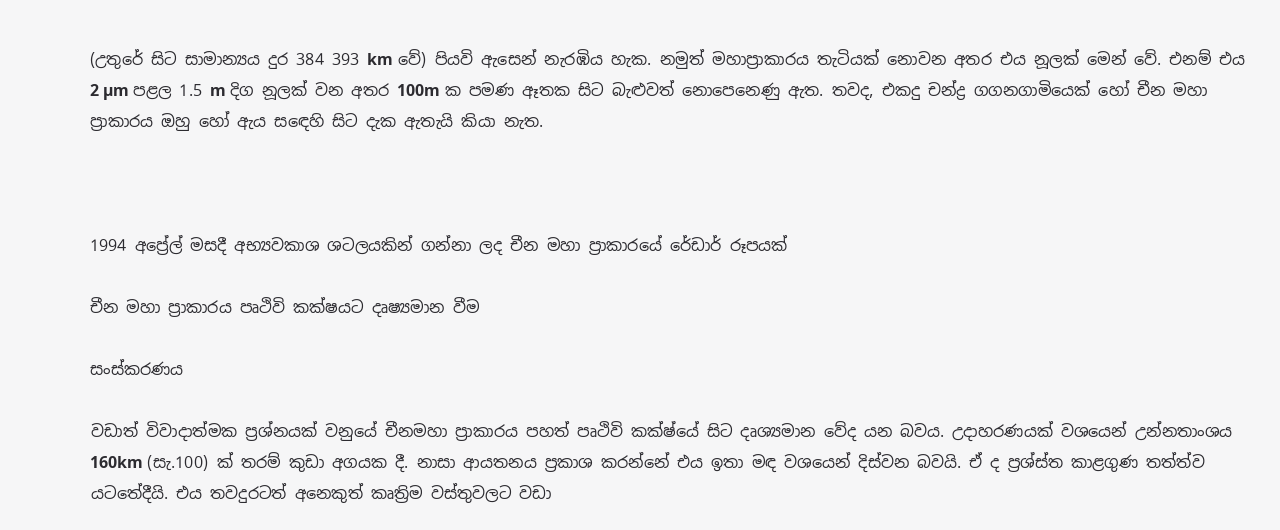(උතුරේ සිට සාමාන්‍යය දුර 384 393 km වේ) පියවි ඇසෙන් නැරඹිය හැක. නමුත් මහාප්‍රාකාරය තැටියක් නොවන අතර එය නූලක් මෙන් වේ. එනම් එය 2 µm පළල 1.5 m දිග නූලක් ‍වන අතර 100m ක පමණ ඈතක සිට බැළුවත් නොපෙනෙණු ඇත. තවද, එකදු චන්ද්‍ර ගගනගාමියෙක් හෝ චීන මහා ප්‍රාකාරය ඔහු හෝ ඇය සඳෙහි සිට දැක ඇතැයි කියා නැත.



1994 අප්‍රේල් මසදී අභ්‍යවකාශ ශටලයකින් ගන්නා ලද චීන මහා ප්‍රාකාරයේ රේඩාර් රූපයක්

චීන මහා ප්‍රාකාරය පෘථිවි කක්ෂයට දෘෂ්‍යමාන වීම

සංස්කරණය

වඩාත් විවාදාත්මක ප්‍රශ්නයක් වනුයේ චීනමහා ප්‍රාකාරය පහත් පෘථිවි කක්ෂ්යේ සිට දෘශ්‍යමාන වේද යන බවය. උදාහරණයක් වශයෙන් උන්නතාංශය 160km (සැ.100) ක් තරම් කුඩා අගයක දී. නාසා ආයතනය ප්‍රකාශ කරන්නේ එය ඉතා මඳ වශයෙන් දිස්වන බවයි. ඒ ද ප්‍රශ්ස්ත කාළගුණ තත්ත්ව යටතේදීයි. එය තවදුරටත් අනෙකුත් කෘත්‍රිම වස්තුවලට වඩා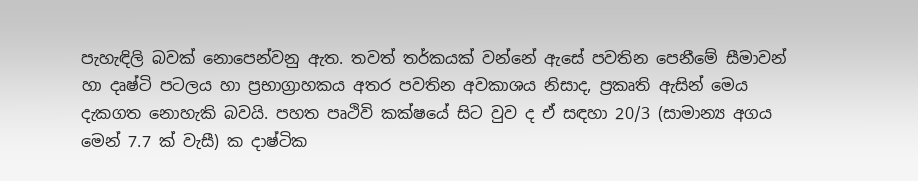පැහැඳිලි බවක් නොපෙන්වනු ඇත. තවත් තර්කයක් වන්නේ ඇසේ පවතින පෙනීමේ සීමාවන් හා දෘෂ්ටි පටලය හා ප්‍රභාග්‍රාහකය අතර පවතින අවකාශය නිසාද, ප්‍රකෘති ඇසින් මෙය දැකගත නොහැකි බවයි. පහත පෘථිවි කක්ෂයේ සිට වුව ද ඒ සඳහා 20/3 (සාමාන්‍ය අගය මෙන් 7.7 ක් වැසී) ක දාෂ්ටික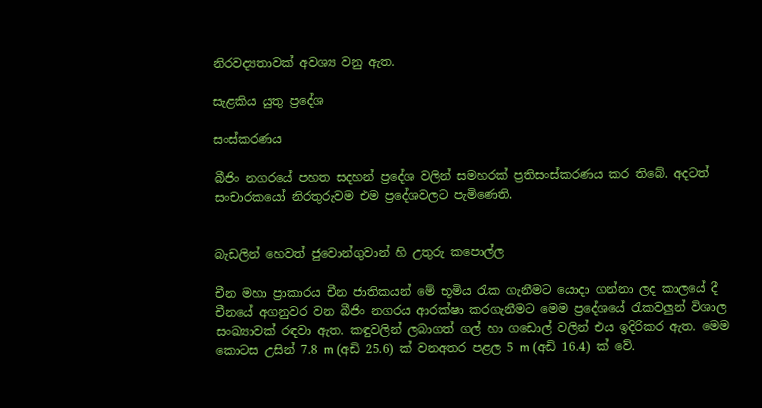නිරවද්‍යතාවක් අවශ්‍ය වනු ඇත.

සැළකිය යුතු ප්‍රදේශ

සංස්කරණය

බීජිං නගරයේ පහත සදහන් ප්‍රදේශ වලින් සමහරක් ප්‍රතිසංස්කරණය කර තිබේ. අදටත් සංචාරකයෝ නිරතුරුවම එම ප්‍රදේශවලට පැමිණෙති.


බැඩලින් හෙවත් ජුවොන්ගුවාන් හි උතුරු කපොල්ල

චීන මහා ප්‍රාකාරය චීන ජාතිකයන් මේ භූමිය රැක ගැනීමට යොදා ගන්නා ලද කාලයේ දී චීනයේ අගනුවර වන බීජිං නගරය ආරක්ෂා කරගැනීමට මෙම ප්‍රදේශයේ රැකවලුන් විශාල සංඛ්‍යාවක් ‍රඳවා ඇත. කඳුවලින් ලබාගත් ගල් හා ගඩොල් වලින් එය ඉදිරිකර ඇත. මෙම කොටස උසින් 7.8 m (අඩි 25.6) ක් වනඅතර පළල 5 m (අඩි 16.4) ක් වේ.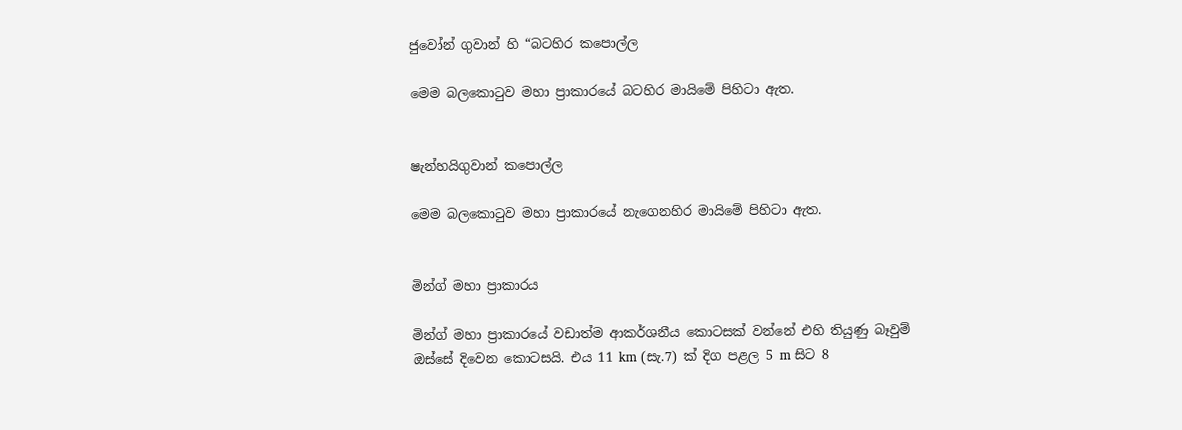ජුවෝන් ගුවාන් හි “බටහිර කපොල්ල

මෙම බලකොටුව මහා ප්‍රාකාරයේ බටහිර මායිමේ පිහිටා ඇත.


ෂැන්හයිගුවාන් කපොල්ල

මෙම බලකොටුව මහා ප්‍රාකාරයේ නැගෙනහිර මායිමේ පිහිටා ඇත.


මින්ග් මහා ප්‍රාකාරය

මින්ග් මහා ප්‍රාකාරයේ වඩාත්ම ආකර්ශනීය කොටසක් වන්නේ එහි තියුණු බෑවුම් ඔස්සේ දිවෙන කොටසයි. එය 11 km (සැ.7) ක් දිග පළල 5 m සිට 8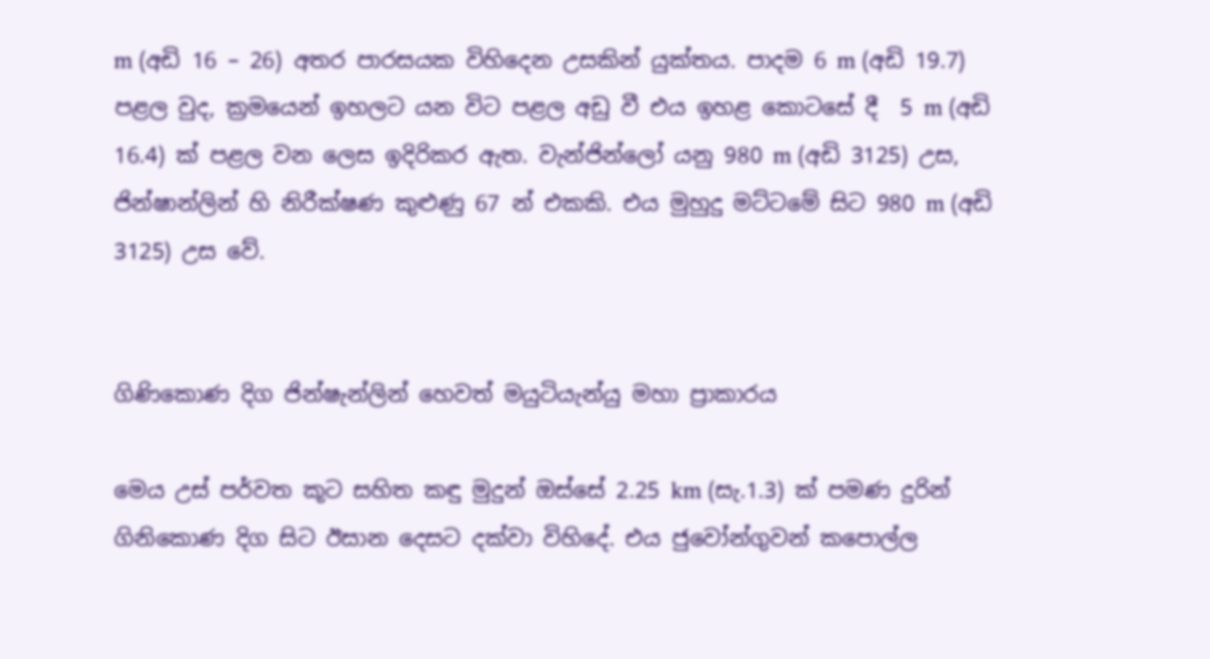m (අඩි 16 – 26) අතර පාරසයක විහිදෙන උසකින් යුක්තය. පාදම 6 m (අඩි 19.7) පළල වුද, ක්‍රමයෙන් ඉහලට යන විට පළල අඩු වී එය ඉහළ කොටසේ දී  5 m (අඩි 16.4) ක් පළල වන ලෙස ඉදිරිකර ඇත. වැන්ජින්‍ලෝ යනු 980 m (අඩි 3125) උස, ජින්ෂාන්ලින් හි නිරීක්ෂණ කුළුණු 67 න් එකකි. එය මුහුදු මට්ටමේ සිට 980 m (අඩි 3125) උස වේ.


ගිණිකොණ දිග ජින්ෂැන්ලින් හෙවත් මයුටියැන්යු මහා ප්‍රාකාරය

මෙය උස් පර්වත කූට සහිත කඳු මුදුන් ඔස්සේ 2.25 km (සැ.1.3) ක් පමණ දුරින් ගිනිකොණ දිග සිට ඊසාන දෙසට දක්වා විහිදේ. එය ජුවෝන්ගුවන් ‍කපොල්ල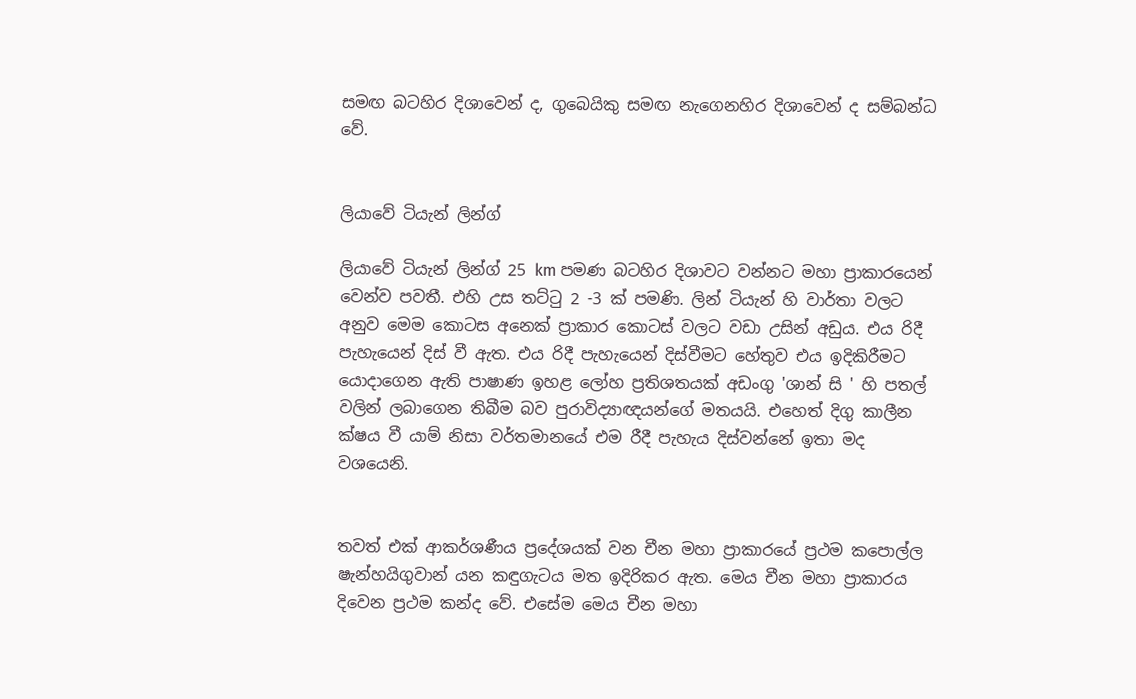සමඟ බටහිර දිශාවෙන් ද, ගුබෙයිකු සමඟ නැගෙනහිර දිශාවෙන් ද සම්බන්ධ වේ.


ලියාවේ ටියැන් ලින්ග්

ලියාවේ ටියැන් ලින්ග් 25 km පමණ බටහිර දිශාවට වන්නට මහා ප්‍රාකාරයෙන් වෙන්ව පවතී. එහි උස තට්ටු 2 -3 ක් පමණි. ලින් ටියැන් හි වාර්තා වලට අනුව මෙම කොටස අනෙක් ප්‍රාකාර කොටස් වලට වඩා උසින් අඩුය. එය රිදී පැහැයෙන් දිස් වී ඇත. එය රිදී පැහැයෙන් දිස්වීමට හේතුව එය ඉදිකිරීමට යොදාගෙන ඇති පාෂාණ ඉහළ ලෝහ ප්‍රතිශතයක් අඩංගු 'ශාන් සි ' හි පතල් වලින් ලබාගෙන තිබීම බව පුරාවිද්‍යාඥයන්ගේ මතයයි. එහෙත් දිගු කාලීන ක්ෂය වී යාම් නිසා වර්තමානයේ එම රීදී පැහැය දිස්වන්නේ ඉතා ‍මද වශයෙනි.


තවත් එක් ආකර්ශණීය ප්‍රදේශයක් වන චීන මහා ප්‍රාකාරයේ ප්‍රථම කපොල්ල ෂැන්හයිගුවාන් යන කඳුගැට‍ය මත ඉදිරිකර ඇත. මෙය චීන මහා ප්‍රාකාරය දිවෙන ප්‍රථම කන්ද වේ. එසේම මෙය චීන මහා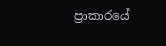ප්‍රාකාරයේ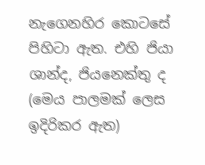නැගෙනහිර කොටසේ පිහිටා ඇත. එහි ජියා ශාන්ද, ජියනෙක්තු ද (මෙය පාලමක් ලෙස ඉදිරිකර ඇත)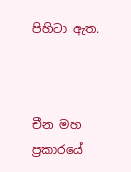පිහිටා ඇත.



චීන මහ ප්‍රකාරයේ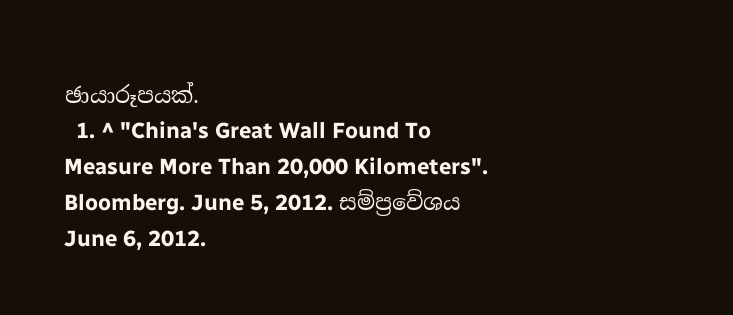ඡායාරූපයක්.
  1. ^ "China's Great Wall Found To Measure More Than 20,000 Kilometers". Bloomberg. June 5, 2012. සම්ප්‍රවේශය June 6, 2012.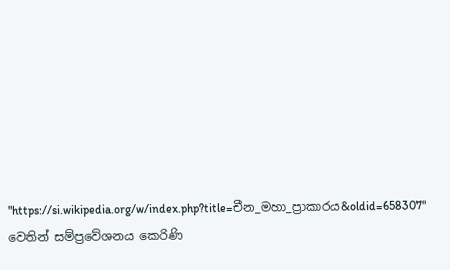"https://si.wikipedia.org/w/index.php?title=චීන_මහා_ප්‍රාකාරය&oldid=658307" වෙතින් සම්ප්‍රවේශනය කෙරිණි